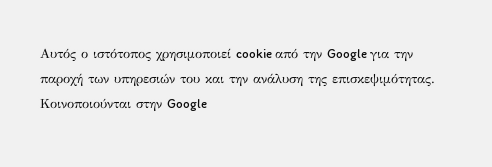Αυτός ο ιστότοπος χρησιμοποιεί cookie από την Google για την παροχή των υπηρεσιών του και την ανάλυση της επισκεψιμότητας. Κοινοποιούνται στην Google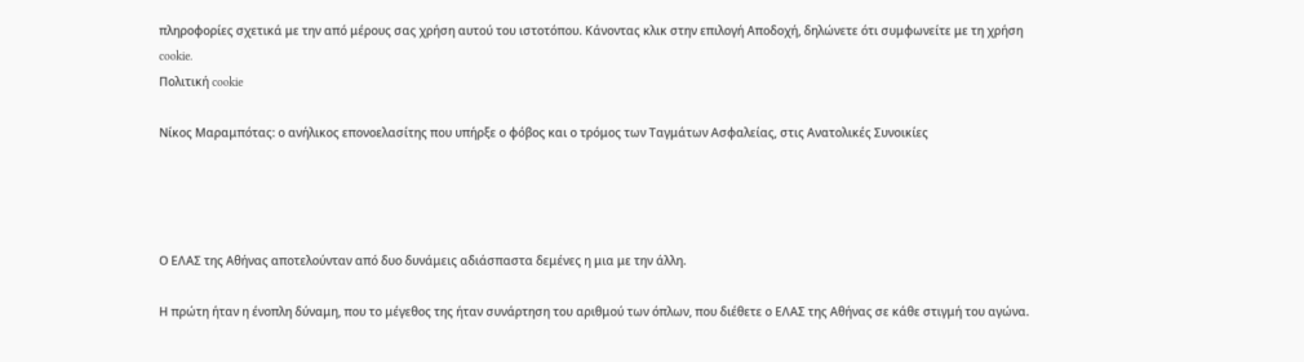πληροφορίες σχετικά με την από μέρους σας χρήση αυτού του ιστοτόπου. Κάνοντας κλικ στην επιλογή Αποδοχή, δηλώνετε ότι συμφωνείτε με τη χρήση cookie.
Πολιτική cookie

Νίκος Μαραμπότας: ο ανήλικος επονοελασίτης που υπήρξε ο φόβος και ο τρόμος των Ταγμάτων Ασφαλείας, στις Ανατολικές Συνοικίες




Ο ΕΛΑΣ της Αθήνας αποτελούνταν από δυο δυνάμεις αδιάσπαστα δεμένες η μια με την άλλη.

Η πρώτη ήταν η ένοπλη δύναμη, που το μέγεθος της ήταν συνάρτηση του αριθμού των όπλων, που διέθετε ο ΕΛΑΣ της Αθήνας σε κάθε στιγμή του αγώνα.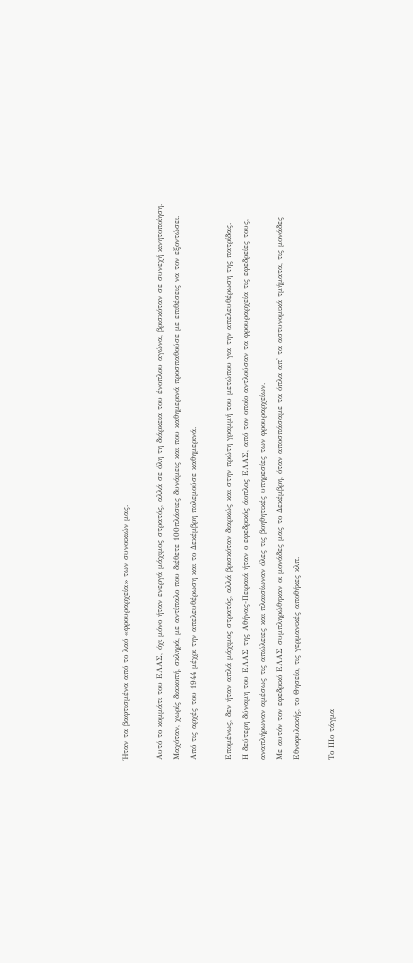Ήταν τα βαφτισμένα από το λαό «φρουραρχεία» των συνοικιών μας.

Αυτό το κομμάτι του ΕΛΑΣ, όχι μόνο ήταν ενεργά μάχιμος στρατός, αλλά σε όλη τη διάρκεια του ένοπλου αγώνα, βρισκόταν σε συνεχή κινητοποίηση.
Μαχόταν, χωρίς διακοπή, σκληρά, με αντίπαλο που διέθετε 100πλάσιες δυνάμεις και που καθημερινά προσπαθούσε με επιθέσεις να τον εξοντώσει.
Από τις αρχές του 1944 μέχρι την απελευθέρωση και το Δεκέμβρη πολεμούσε καθημερινά.

Επομένως, δεν ήταν απλά μάχιμος στρατός, αλλά βρισκόταν διαρκώς και στην πρώτη γραμμή του μετώπου για την απελευθέρωση της πατρίδας.
Η δεύτερη δύναμη του ΕΛΑΣ της Αθήνας-Πειραιά ήταν ο εφεδρικός άοπλος ΕΛΑΣ, από τον οποίο αντλούσαν τα φρουραρχεία τις εφεδρείες τους, αναπλήρωναν αμέσως τις απώλειες και πλαισίωναν όλες τις βοηθητικές υπηρεσίες των φρουραρχείων.
Με αυτόν τον εφεδρικό ΕΛΑΣ συμπληρώθηκαν οι μονάδες μας το Δεκέμβρη, όταν αποσπάσαμε τα όπλα απ' τα αστυνομικά τμήματα, τις μονάδες Εθνοφυλακής, το Θησείο, τις γερμανικές αποθήκες κλπ.

Το IIΙο τάγμα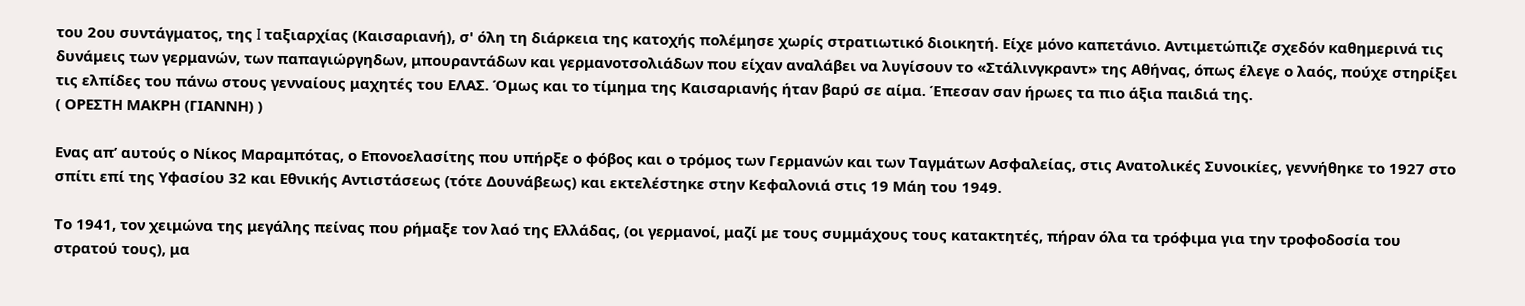του 2ου συντάγματος, της I ταξιαρχίας (Καισαριανή), σ' όλη τη διάρκεια της κατοχής πολέμησε χωρίς στρατιωτικό διοικητή. Είχε μόνο καπετάνιο. Αντιμετώπιζε σχεδόν καθημερινά τις δυνάμεις των γερμανών, των παπαγιώργηδων, μπουραντάδων και γερμανοτσολιάδων που είχαν αναλάβει να λυγίσουν το «Στάλινγκραντ» της Αθήνας, όπως έλεγε ο λαός, πούχε στηρίξει τις ελπίδες του πάνω στους γενναίους μαχητές του ΕΛΑΣ. Όμως και το τίμημα της Καισαριανής ήταν βαρύ σε αίμα. Έπεσαν σαν ήρωες τα πιο άξια παιδιά της.
( ΟΡΕΣΤΗ ΜΑΚΡΗ (ΓΙΑΝΝΗ) )

Ενας απ’ αυτούς ο Νίκος Μαραμπότας, ο Επονοελασίτης που υπήρξε ο φόβος και ο τρόμος των Γερμανών και των Ταγμάτων Ασφαλείας, στις Ανατολικές Συνοικίες, γεννήθηκε το 1927 στο σπίτι επί της Υφασίου 32 και Εθνικής Αντιστάσεως (τότε Δουνάβεως) και εκτελέστηκε στην Κεφαλονιά στις 19 Μάη του 1949.

Το 1941, τον χειμώνα της μεγάλης πείνας που ρήμαξε τον λαό της Ελλάδας, (οι γερμανοί, μαζί με τους συμμάχους τους κατακτητές, πήραν όλα τα τρόφιμα για την τροφοδοσία του στρατού τους), μα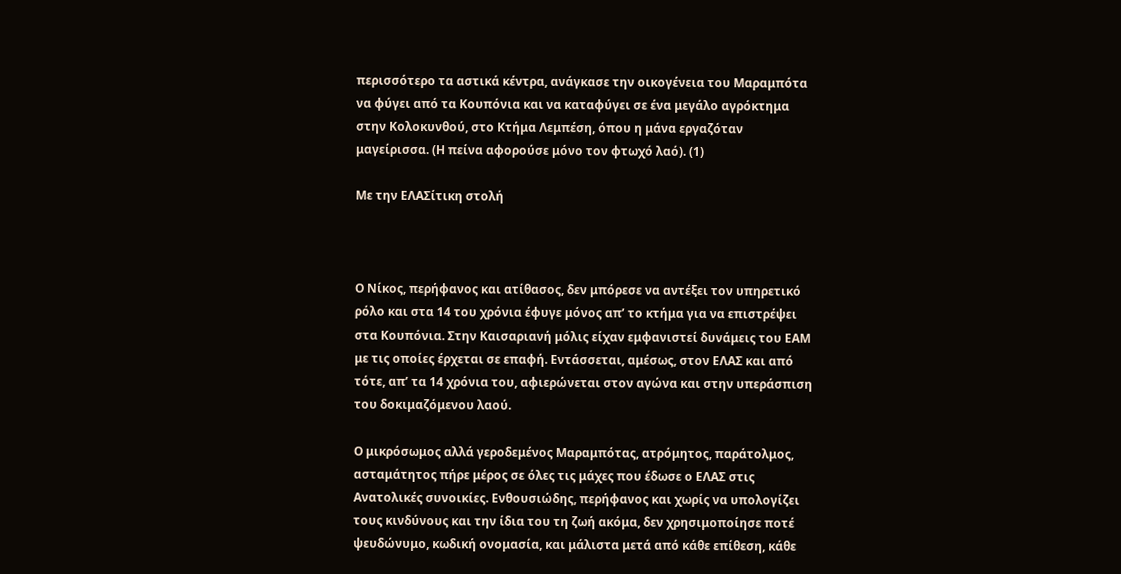περισσότερο τα αστικά κέντρα, ανάγκασε την οικογένεια του Μαραμπότα να φύγει από τα Κουπόνια και να καταφύγει σε ένα μεγάλο αγρόκτημα στην Κολοκυνθού, στο Κτήμα Λεμπέση, όπου η μάνα εργαζόταν μαγείρισσα. (Η πείνα αφορούσε μόνο τον φτωχό λαό). (1)

Με την ΕΛΑΣίτικη στολή



Ο Νίκος, περήφανος και ατίθασος, δεν μπόρεσε να αντέξει τον υπηρετικό ρόλο και στα 14 του χρόνια έφυγε μόνος απ’ το κτήμα για να επιστρέψει στα Κουπόνια. Στην Καισαριανή μόλις είχαν εμφανιστεί δυνάμεις του ΕΑΜ με τις οποίες έρχεται σε επαφή. Εντάσσεται, αμέσως, στον ΕΛΑΣ και από τότε, απ’ τα 14 χρόνια του, αφιερώνεται στον αγώνα και στην υπεράσπιση του δοκιμαζόμενου λαού.

Ο μικρόσωμος αλλά γεροδεμένος Μαραμπότας, ατρόμητος, παράτολμος, ασταμάτητος πήρε μέρος σε όλες τις μάχες που έδωσε ο ΕΛΑΣ στις Ανατολικές συνοικίες. Ενθουσιώδης, περήφανος και χωρίς να υπολογίζει τους κινδύνους και την ίδια του τη ζωή ακόμα, δεν χρησιμοποίησε ποτέ ψευδώνυμο, κωδική ονομασία, και μάλιστα μετά από κάθε επίθεση, κάθε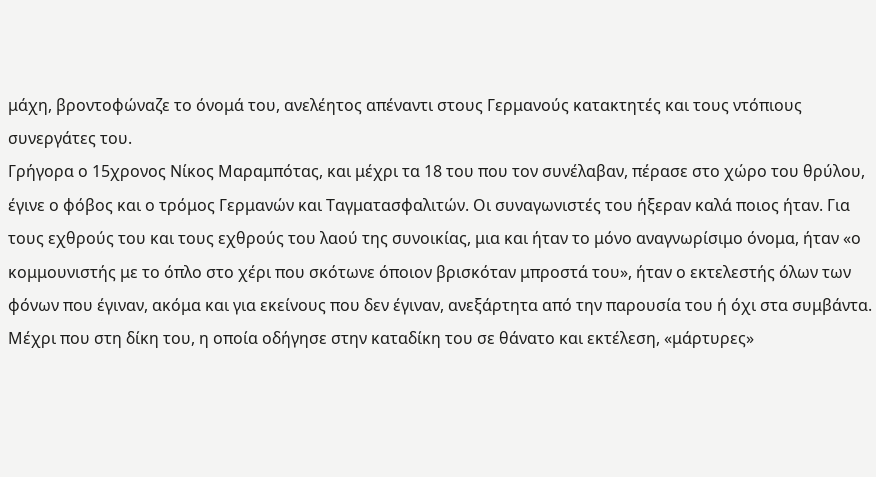μάχη, βροντοφώναζε το όνομά του, ανελέητος απέναντι στους Γερμανούς κατακτητές και τους ντόπιους συνεργάτες του.
Γρήγορα ο 15χρονος Νίκος Μαραμπότας, και μέχρι τα 18 του που τον συνέλαβαν, πέρασε στο χώρο του θρύλου, έγινε ο φόβος και ο τρόμος Γερμανών και Ταγματασφαλιτών. Οι συναγωνιστές του ήξεραν καλά ποιος ήταν. Για τους εχθρούς του και τους εχθρούς του λαού της συνοικίας, μια και ήταν το μόνο αναγνωρίσιμο όνομα, ήταν «ο κομμουνιστής με το όπλο στο χέρι που σκότωνε όποιον βρισκόταν μπροστά του», ήταν ο εκτελεστής όλων των φόνων που έγιναν, ακόμα και για εκείνους που δεν έγιναν, ανεξάρτητα από την παρουσία του ή όχι στα συμβάντα. Μέχρι που στη δίκη του, η οποία οδήγησε στην καταδίκη του σε θάνατο και εκτέλεση, «μάρτυρες»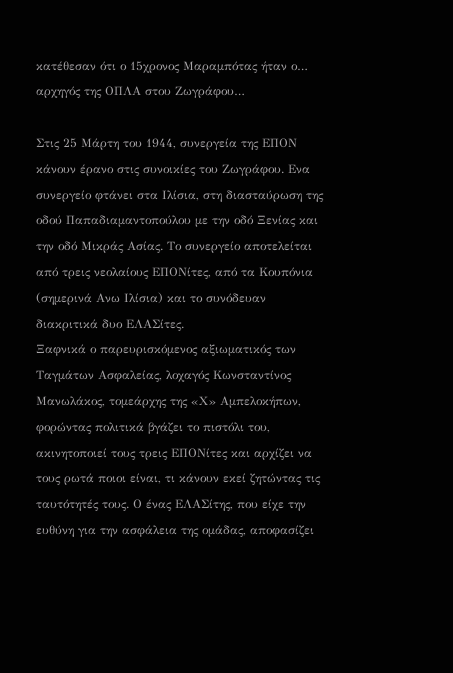κατέθεσαν ότι ο 15χρονος Μαραμπότας ήταν ο… αρχηγός της ΟΠΛΑ στου Ζωγράφου…

Στις 25 Μάρτη του 1944, συνεργεία της ΕΠΟΝ κάνουν έρανο στις συνοικίες του Ζωγράφου. Ενα συνεργείο φτάνει στα Ιλίσια, στη διασταύρωση της οδού Παπαδιαμαντοπούλου με την οδό Ξενίας και την οδό Μικράς Ασίας. Το συνεργείο αποτελείται από τρεις νεολαίους ΕΠΟΝίτες, από τα Κουπόνια (σημερινά Ανω Ιλίσια) και το συνόδευαν διακριτικά δυο ΕΛΑΣίτες.
Ξαφνικά ο παρευρισκόμενος αξιωματικός των Ταγμάτων Ασφαλείας, λοχαγός Κωνσταντίνος Μανωλάκος, τομεάρχης της «Χ» Αμπελοκήπων, φορώντας πολιτικά βγάζει το πιστόλι του, ακινητοποιεί τους τρεις ΕΠΟΝίτες και αρχίζει να τους ρωτά ποιοι είναι, τι κάνουν εκεί ζητώντας τις ταυτότητές τους. Ο ένας ΕΛΑΣίτης, που είχε την ευθύνη για την ασφάλεια της ομάδας, αποφασίζει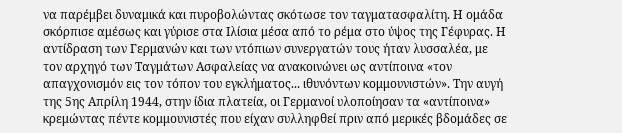να παρέμβει δυναμικά και πυροβολώντας σκότωσε τον ταγματασφαλίτη. Η ομάδα σκόρπισε αμέσως και γύρισε στα Ιλίσια μέσα από το ρέμα στο ύψος της Γέφυρας. Η αντίδραση των Γερμανών και των ντόπιων συνεργατών τους ήταν λυσσαλέα, με τον αρχηγό των Ταγμάτων Ασφαλείας να ανακοινώνει ως αντίποινα «τον απαγχονισμόν εις τον τόπον του εγκλήματος... ιθυνόντων κομμουνιστών». Την αυγή της 5ης Απρίλη 1944, στην ίδια πλατεία, οι Γερμανοί υλοποίησαν τα «αντίποινα» κρεμώντας πέντε κομμουνιστές που είχαν συλληφθεί πριν από μερικές βδομάδες σε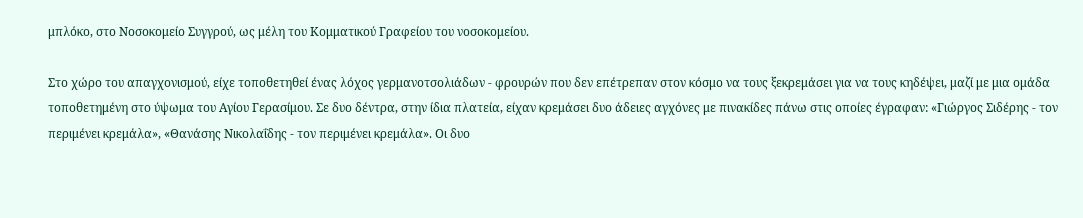μπλόκο, στο Νοσοκομείο Συγγρού, ως μέλη του Κομματικού Γραφείου του νοσοκομείου.

Στο χώρο του απαγχονισμού, είχε τοποθετηθεί ένας λόχος γερμανοτσολιάδων - φρουρών που δεν επέτρεπαν στον κόσμο να τους ξεκρεμάσει για να τους κηδέψει, μαζί με μια ομάδα τοποθετημένη στο ύψωμα του Αγίου Γερασίμου. Σε δυο δέντρα, στην ίδια πλατεία, είχαν κρεμάσει δυο άδειες αγχόνες με πινακίδες πάνω στις οποίες έγραφαν: «Γιώργος Σιδέρης - τον περιμένει κρεμάλα», «Θανάσης Νικολαΐδης - τον περιμένει κρεμάλα». Οι δυο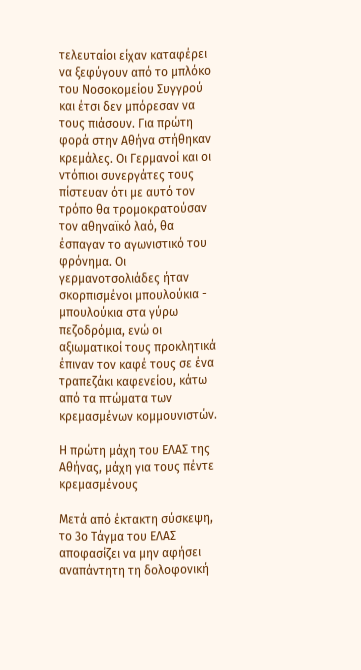τελευταίοι είχαν καταφέρει να ξεφύγουν από το μπλόκο του Νοσοκομείου Συγγρού και έτσι δεν μπόρεσαν να τους πιάσουν. Για πρώτη φορά στην Αθήνα στήθηκαν κρεμάλες. Οι Γερμανοί και οι ντόπιοι συνεργάτες τους πίστευαν ότι με αυτό τον τρόπο θα τρομοκρατούσαν τον αθηναϊκό λαό, θα έσπαγαν το αγωνιστικό του φρόνημα. Οι γερμανοτσολιάδες ήταν σκορπισμένοι μπουλούκια - μπουλούκια στα γύρω πεζοδρόμια, ενώ οι αξιωματικοί τους προκλητικά έπιναν τον καφέ τους σε ένα τραπεζάκι καφενείου, κάτω από τα πτώματα των κρεμασμένων κομμουνιστών.

Η πρώτη μάχη του ΕΛΑΣ της Αθήνας, μάχη για τους πέντε κρεμασμένους

Μετά από έκτακτη σύσκεψη, το 3ο Τάγμα του ΕΛΑΣ αποφασίζει να μην αφήσει αναπάντητη τη δολοφονική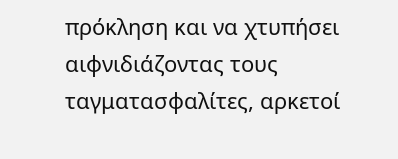πρόκληση και να χτυπήσει αιφνιδιάζοντας τους ταγματασφαλίτες, αρκετοί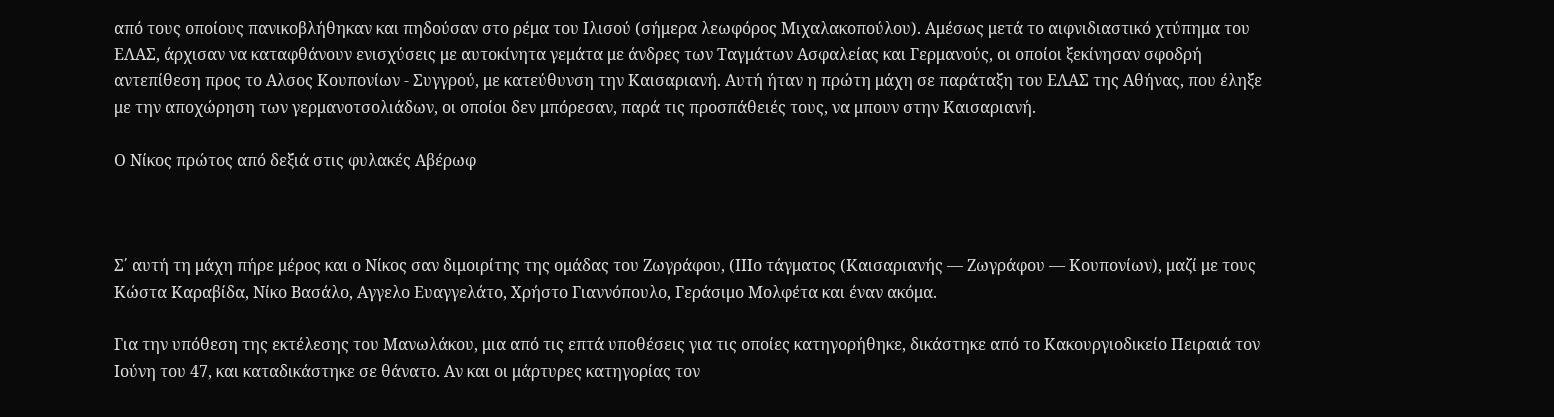από τους οποίους πανικοβλήθηκαν και πηδούσαν στο ρέμα του Ιλισού (σήμερα λεωφόρος Μιχαλακοπούλου). Αμέσως μετά το αιφνιδιαστικό χτύπημα του ΕΛΑΣ, άρχισαν να καταφθάνουν ενισχύσεις με αυτοκίνητα γεμάτα με άνδρες των Ταγμάτων Ασφαλείας και Γερμανούς, οι οποίοι ξεκίνησαν σφοδρή αντεπίθεση προς το Αλσος Κουπονίων - Συγγρού, με κατεύθυνση την Καισαριανή. Αυτή ήταν η πρώτη μάχη σε παράταξη του ΕΛΑΣ της Αθήνας, που έληξε με την αποχώρηση των γερμανοτσολιάδων, οι οποίοι δεν μπόρεσαν, παρά τις προσπάθειές τους, να μπουν στην Καισαριανή.

Ο Νίκος πρώτος από δεξιά στις φυλακές Αβέρωφ



Σ΄ αυτή τη μάχη πήρε μέρος και ο Νίκος σαν διμοιρίτης της ομάδας του Ζωγράφου, (ΙΙΙο τάγματος (Καισαριανής — Ζωγράφου — Κουπονίων), μαζί με τους Κώστα Καραβίδα, Νίκο Βασάλο, Αγγελο Ευαγγελάτο, Χρήστο Γιαννόπουλο, Γεράσιμο Μολφέτα και έναν ακόμα.

Για την υπόθεση της εκτέλεσης του Μανωλάκου, μια από τις επτά υποθέσεις για τις οποίες κατηγορήθηκε, δικάστηκε από το Κακουργιοδικείο Πειραιά τον Ιούνη του 47, και καταδικάστηκε σε θάνατο. Αν και οι μάρτυρες κατηγορίας τον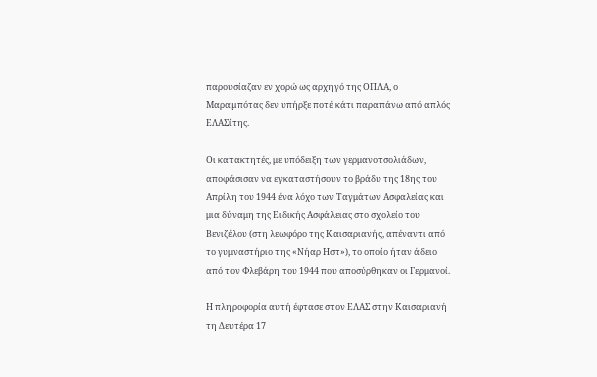παρουσίαζαν εν χορώ ως αρχηγό της ΟΠΛΑ, ο Μαραµπότας δεν υπήρξε ποτέ κάτι παραπάνω από απλός ΕΛΑΣίτης.

Οι κατακτητές, με υπόδειξη των γερμανοτσολιάδων, αποφάσισαν να εγκαταστήσουν το βράδυ της 18ης του Απρίλη του 1944 ένα λόχο των Ταγμάτων Ασφαλείας και μια δύναμη της Ειδικής Ασφάλειας στο σχολείο του Βενιζέλου (στη λεωφόρο της Καισαριανής, απέναντι από το γυμναστήριο της «Νήαρ Ηστ»), το οποίο ήταν άδειο από τον Φλεβάρη του 1944 που αποσύρθηκαν οι Γερμανοί.

Η πληροφορία αυτή έφτασε στον ΕΛΑΣ στην Καισαριανή τη Δευτέρα 17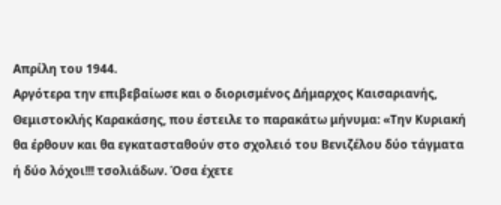Απρίλη του 1944.
Αργότερα την επιβεβαίωσε και ο διορισμένος Δήμαρχος Καισαριανής, Θεμιστοκλής Καρακάσης, που έστειλε το παρακάτω μήνυμα: «Την Κυριακή θα έρθουν και θα εγκατασταθούν στο σχολειό του Βενιζέλου δύο τάγματα ή δύο λόχοι!!! τσολιάδων. Όσα έχετε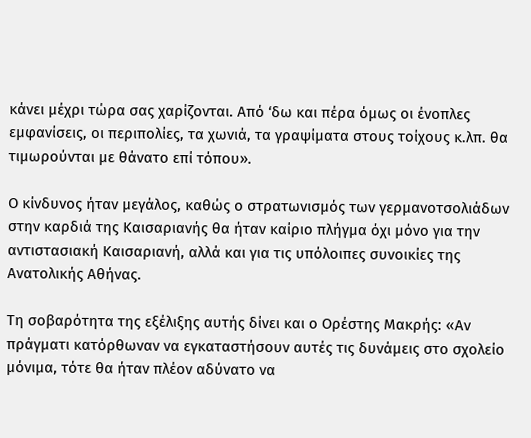κάνει μέχρι τώρα σας χαρίζονται. Από ‘δω και πέρα όμως οι ένοπλες εμφανίσεις, οι περιπολίες, τα χωνιά, τα γραψίματα στους τοίχους κ.λπ. θα τιμωρούνται με θάνατο επί τόπου».

Ο κίνδυνος ήταν μεγάλος, καθώς ο στρατωνισμός των γερμανοτσολιάδων στην καρδιά της Καισαριανής θα ήταν καίριο πλήγμα όχι μόνο για την αντιστασιακή Καισαριανή, αλλά και για τις υπόλοιπες συνοικίες της Ανατολικής Αθήνας.

Τη σοβαρότητα της εξέλιξης αυτής δίνει και ο Ορέστης Μακρής: «Αν πράγματι κατόρθωναν να εγκαταστήσουν αυτές τις δυνάμεις στο σχολείο μόνιμα, τότε θα ήταν πλέον αδύνατο να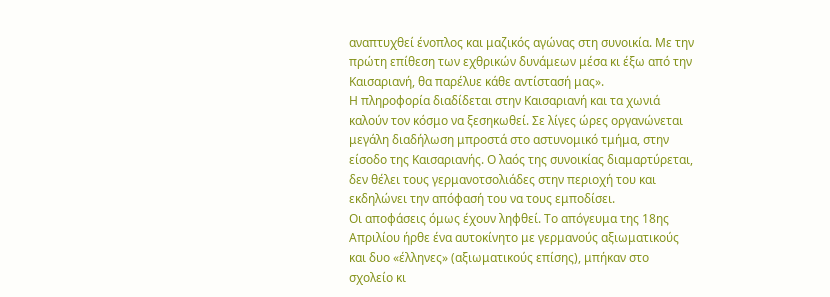αναπτυχθεί ένοπλος και μαζικός αγώνας στη συνοικία. Με την πρώτη επίθεση των εχθρικών δυνάμεων μέσα κι έξω από την Καισαριανή, θα παρέλυε κάθε αντίστασή μας».
Η πληροφορία διαδίδεται στην Καισαριανή και τα χωνιά καλούν τον κόσμο να ξεσηκωθεί. Σε λίγες ώρες οργανώνεται μεγάλη διαδήλωση μπροστά στο αστυνομικό τμήμα, στην είσοδο της Καισαριανής. Ο λαός της συνοικίας διαμαρτύρεται, δεν θέλει τους γερμανοτσολιάδες στην περιοχή του και εκδηλώνει την απόφασή του να τους εμποδίσει.
Οι αποφάσεις όμως έχουν ληφθεί. Το απόγευμα της 18ης Απριλίου ήρθε ένα αυτοκίνητο με γερμανούς αξιωματικούς και δυο «έλληνες» (αξιωματικούς επίσης), μπήκαν στο σχολείο κι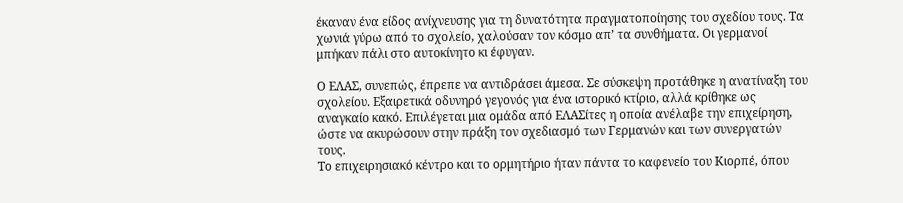έκαναν ένα είδος ανίχνευσης για τη δυνατότητα πραγματοποίησης του σχεδίου τους. Τα χωνιά γύρω από το σχολείο, χαλούσαν τον κόσμο απ’ τα συνθήματα. Οι γερμανοί μπήκαν πάλι στο αυτοκίνητο κι έφυγαν.

Ο ΕΛΑΣ, συνεπώς, έπρεπε να αντιδράσει άμεσα. Σε σύσκεψη προτάθηκε η ανατίναξη του σχολείου. Εξαιρετικά οδυνηρό γεγονός για ένα ιστορικό κτίριο, αλλά κρίθηκε ως αναγκαίο κακό. Επιλέγεται μια ομάδα από ΕΛΑΣίτες η οποία ανέλαβε την επιχείρηση, ώστε να ακυρώσουν στην πράξη τον σχεδιασμό των Γερμανών και των συνεργατών τους.
Το επιχειρησιακό κέντρο και το ορμητήριο ήταν πάντα το καφενείο του Κιορπέ, όπου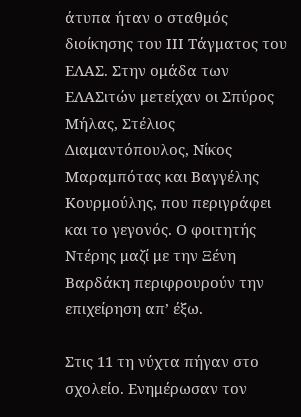άτυπα ήταν ο σταθμός διοίκησης του ΙΙΙ Τάγματος του ΕΛΑΣ. Στην ομάδα των ΕΛΑΣιτών μετείχαν οι Σπύρος Μήλας, Στέλιος Διαμαντόπουλος, Νίκος Μαραμπότας και Βαγγέλης Κουρμούλης, που περιγράφει και το γεγονός. Ο φοιτητής Ντέρης μαζί με την Ξένη Βαρδάκη περιφρουρούν την επιχείρηση απ’ έξω.

Στις 11 τη νύχτα πήγαν στο σχολείο. Ενημέρωσαν τον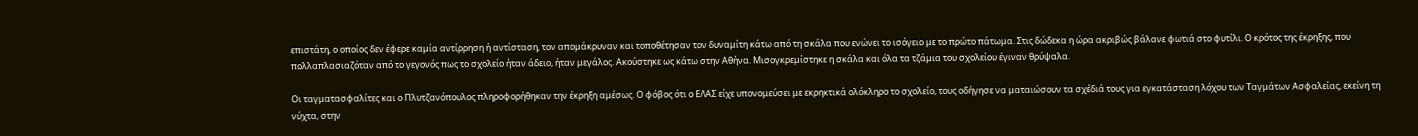επιστάτη, ο οποίος δεν έφερε καμία αντίρρηση ή αντίσταση, τον απομάκρυναν και τοποθέτησαν τον δυναμίτη κάτω από τη σκάλα που ενώνει το ισόγειο με το πρώτο πάτωμα. Στις δώδεκα η ώρα ακριβώς βάλανε φωτιά στο φυτίλι. Ο κρότος της έκρηξης, που πολλαπλασιαζόταν από το γεγονός πως το σχολείο ήταν άδειο, ήταν μεγάλος. Ακούστηκε ως κάτω στην Αθήνα. Μισογκρεμίστηκε η σκάλα και όλα τα τζάμια του σχολείου έγιναν θρύψαλα.

Οι ταγματασφαλίτες και ο Πλυτζανόπουλος πληροφορήθηκαν την έκρηξη αμέσως. Ο φόβος ότι ο ΕΛΑΣ είχε υπονομεύσει με εκρηκτικά ολόκληρο το σχολείο, τους οδήγησε να ματαιώσουν τα σχέδιά τους για εγκατάσταση λόχου των Ταγμάτων Ασφαλείας, εκείνη τη νύχτα, στην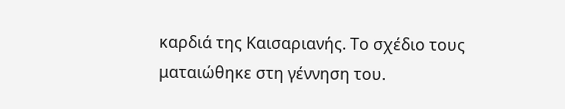καρδιά της Καισαριανής. Το σχέδιο τους ματαιώθηκε στη γέννηση του.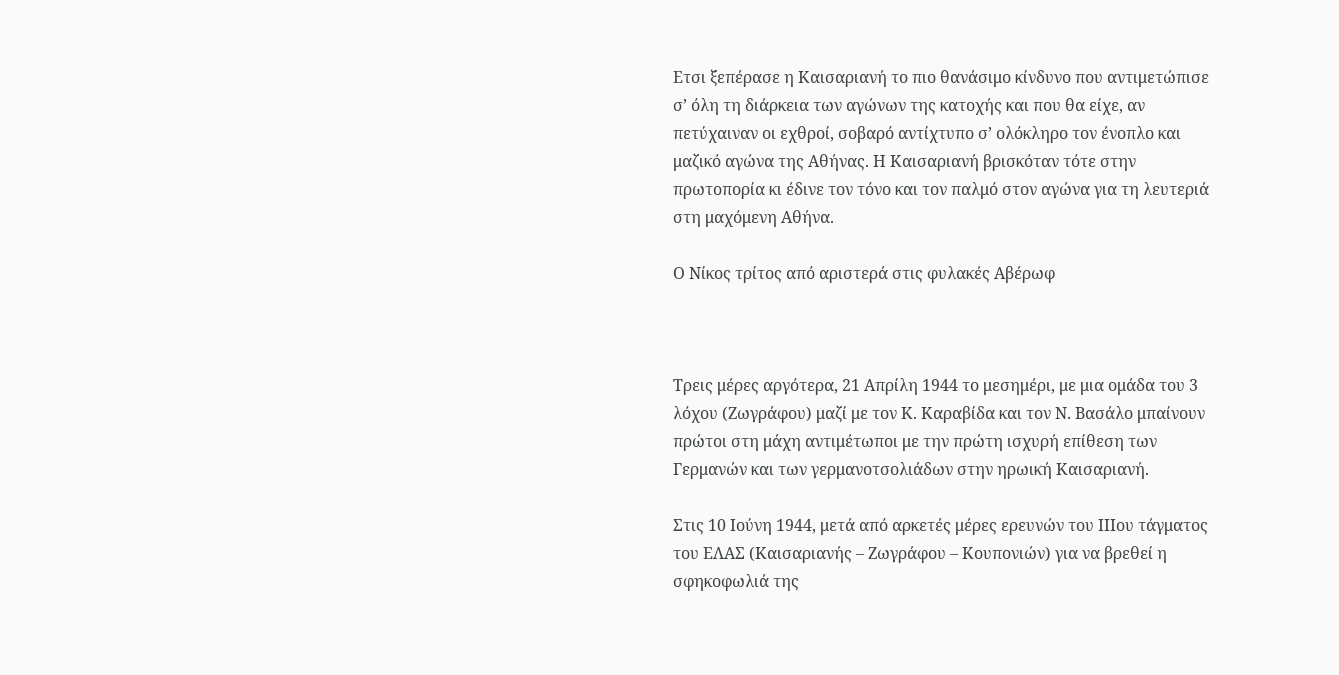Ετσι ξεπέρασε η Καισαριανή το πιο θανάσιμο κίνδυνο που αντιμετώπισε σ’ όλη τη διάρκεια των αγώνων της κατοχής και που θα είχε, αν πετύχαιναν οι εχθροί, σοβαρό αντίχτυπο σ’ ολόκληρο τον ένοπλο και μαζικό αγώνα της Αθήνας. Η Καισαριανή βρισκόταν τότε στην πρωτοπορία κι έδινε τον τόνο και τον παλμό στον αγώνα για τη λευτεριά στη μαχόμενη Αθήνα.

Ο Νίκος τρίτος από αριστερά στις φυλακές Αβέρωφ



Τρεις μέρες αργότερα, 21 Απρίλη 1944 το μεσημέρι, με μια ομάδα του 3 λόχου (Ζωγράφου) μαζί με τον Κ. Καραβίδα και τον Ν. Βασάλο μπαίνουν πρώτοι στη μάχη αντιμέτωποι με την πρώτη ισχυρή επίθεση των Γερμανών και των γερμανοτσολιάδων στην ηρωική Καισαριανή.

Στις 10 Ιούνη 1944, μετά από αρκετές μέρες ερευνών του ΙΙΙου τάγματος του ΕΛΑΣ (Καισαριανής – Ζωγράφου – Κουπονιών) για να βρεθεί η σφηκοφωλιά της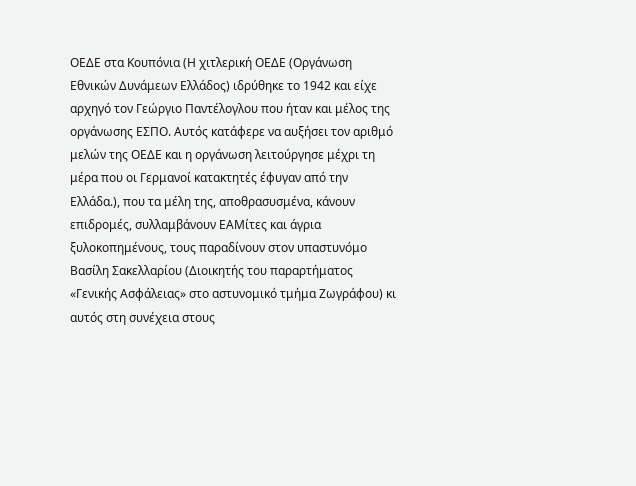ΟΕΔΕ στα Κουπόνια (Η χιτλερική ΟΕΔΕ (Οργάνωση Εθνικών Δυνάμεων Ελλάδος) ιδρύθηκε το 1942 και είχε αρχηγό τον Γεώργιο Παντέλογλου που ήταν και μέλος της οργάνωσης ΕΣΠΟ. Αυτός κατάφερε να αυξήσει τον αριθμό μελών της ΟΕΔΕ και η οργάνωση λειτούργησε μέχρι τη μέρα που οι Γερμανοί κατακτητές έφυγαν από την Ελλάδα.), που τα μέλη της, αποθρασυσμένα, κάνουν επιδρομές, συλλαμβάνουν ΕΑΜίτες και άγρια ξυλοκοπημένους, τους παραδίνουν στον υπαστυνόμο Βασίλη Σακελλαρίου (Διοικητής του παραρτήματος «Γενικής Ασφάλειας» στο αστυνομικό τμήμα Ζωγράφου) κι αυτός στη συνέχεια στους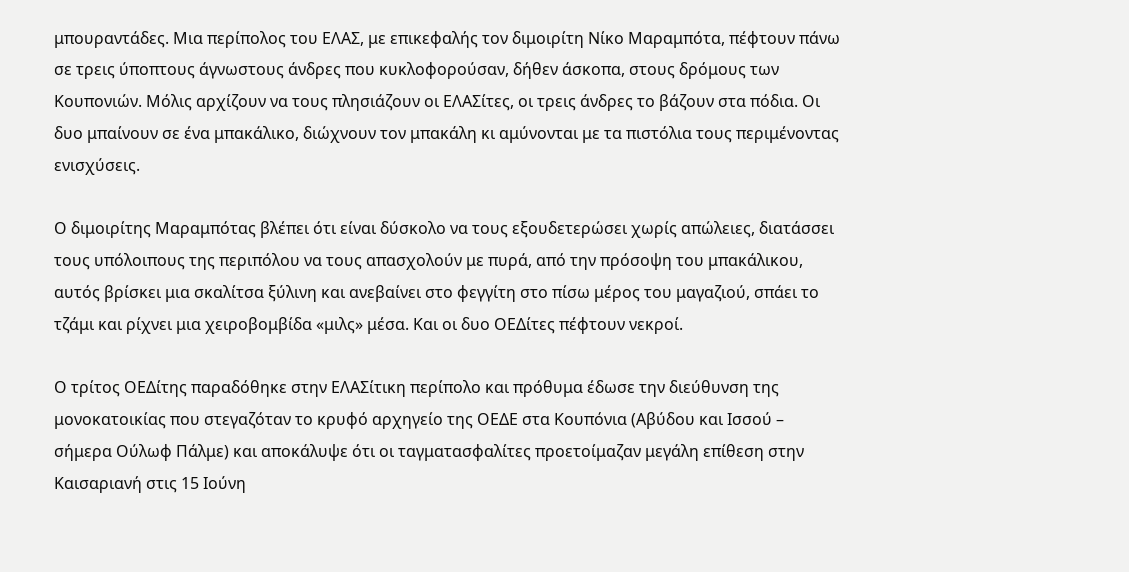μπουραντάδες. Μια περίπολος του ΕΛΑΣ, με επικεφαλής τον διμοιρίτη Νίκο Μαραμπότα, πέφτουν πάνω σε τρεις ύποπτους άγνωστους άνδρες που κυκλοφορούσαν, δήθεν άσκοπα, στους δρόμους των Κουπονιών. Μόλις αρχίζουν να τους πλησιάζουν οι ΕΛΑΣίτες, οι τρεις άνδρες το βάζουν στα πόδια. Οι δυο μπαίνουν σε ένα μπακάλικο, διώχνουν τον μπακάλη κι αμύνονται με τα πιστόλια τους περιμένοντας ενισχύσεις.

Ο διμοιρίτης Μαραμπότας βλέπει ότι είναι δύσκολο να τους εξουδετερώσει χωρίς απώλειες, διατάσσει τους υπόλοιπους της περιπόλου να τους απασχολούν με πυρά, από την πρόσοψη του μπακάλικου, αυτός βρίσκει μια σκαλίτσα ξύλινη και ανεβαίνει στο φεγγίτη στο πίσω μέρος του μαγαζιού, σπάει το τζάμι και ρίχνει μια χειροβομβίδα «μιλς» μέσα. Και οι δυο ΟΕΔίτες πέφτουν νεκροί.

Ο τρίτος ΟΕΔίτης παραδόθηκε στην ΕΛΑΣίτικη περίπολο και πρόθυμα έδωσε την διεύθυνση της μονοκατοικίας που στεγαζόταν το κρυφό αρχηγείο της ΟΕΔΕ στα Κουπόνια (Αβύδου και Ισσού – σήμερα Ούλωφ Πάλμε) και αποκάλυψε ότι οι ταγματασφαλίτες προετοίμαζαν μεγάλη επίθεση στην Καισαριανή στις 15 Ιούνη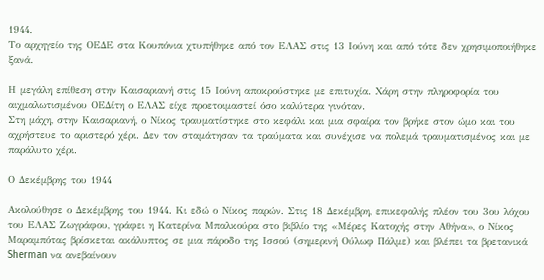1944.
Το αρχηγείο της ΟΕΔΕ στα Κουπόνια χτυπήθηκε από τον ΕΛΑΣ στις 13 Ιούνη και από τότε δεν χρησιμοποιήθηκε ξανά.

Η μεγάλη επίθεση στην Καισαριανή στις 15 Ιούνη αποκρούστηκε με επιτυχία. Χάρη στην πληροφορία του αιχμαλωτισμένου ΟΕΔίτη ο ΕΛΑΣ είχε προετοιμαστεί όσο καλύτερα γινόταν.
Στη μάχη, στην Καισαριανή, ο Νίκος τραυματίστηκε στο κεφάλι και μια σφαίρα τον βρήκε στον ώμο και του αχρήστευε το αριστερό χέρι. Δεν τον σταμάτησαν τα τραύματα και συνέχισε να πολεμά τραυματισμένος και με παράλυτο χέρι.

Ο Δεκέμβρης του 1944

Ακολούθησε ο Δεκέμβρης του 1944. Κι εδώ ο Νίκος παρών. Στις 18 Δεκέμβρη, επικεφαλής πλέον του 3ου λόχου του ΕΛΑΣ Ζωγράφου, γράφει η Κατερίνα Μπαλκούρα στο βιβλίο της «Μέρες Κατοχής στην Αθήνα», ο Νίκος Μαραμπότας βρίσκεται ακάλυπτος σε μια πάροδο της Ισσού (σημερινή Ούλωφ Πάλμε) και βλέπει τα βρετανικά Sherman να ανεβαίνουν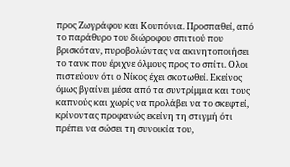προς Ζωγράφου και Κουπόνια. Προσπαθεί, από το παράθυρο του διώροφου σπιτιού που βρισκόταν, πυροβολώντας να ακινητοποιήσει το τανκ που έριχνε όλμους προς το σπίτι. Ολοι πιστεύουν ότι ο Νίκος έχει σκοτωθεί. Εκείνος όμως βγαίνει μέσα από τα συντρίμμια και τους καπνούς και χωρίς να προλάβει να το σκεφτεί, κρίνοντας προφανώς εκείνη τη στιγμή ότι πρέπει να σώσει τη συνοικία του,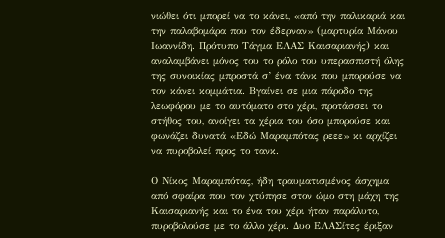νιώθει ότι μπορεί να το κάνει, «από την παλικαριά και την παλαβομάρα που τον έδερναν» (μαρτυρία Μάνου Ιωαννίδη. Πρότυπο Τάγμα ΕΛΑΣ Καισαριανής) και αναλαμβάνει μόνος του το ρόλο του υπερασπιστή όλης της συνοικίας μπροστά σ’ ένα τάνκ που μπορούσε να τον κάνει κομμάτια. Βγαίνει σε μια πάροδο της λεωφόρου με το αυτόματο στο χέρι, προτάσσει το στήθος του, ανοίγει τα χέρια του όσο μπορούσε και φωνάζει δυνατά «Εδώ Μαραμπότας ρεεε» κι αρχίζει να πυροβολεί προς το τανκ.

Ο Νίκος Μαραμπότας, ήδη τραυματισμένος άσχημα από σφαίρα που τον χτύπησε στον ώμο στη μάχη της Καισαριανής και το ένα του χέρι ήταν παράλυτο, πυροβολούσε με το άλλο χέρι. Δυο ΕΛΑΣίτες έριξαν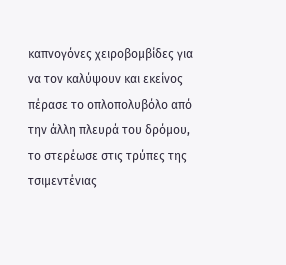καπνογόνες χειροβομβίδες για να τον καλύψουν και εκείνος πέρασε το οπλοπολυβόλο από την άλλη πλευρά του δρόμου, το στερέωσε στις τρύπες της τσιμεντένιας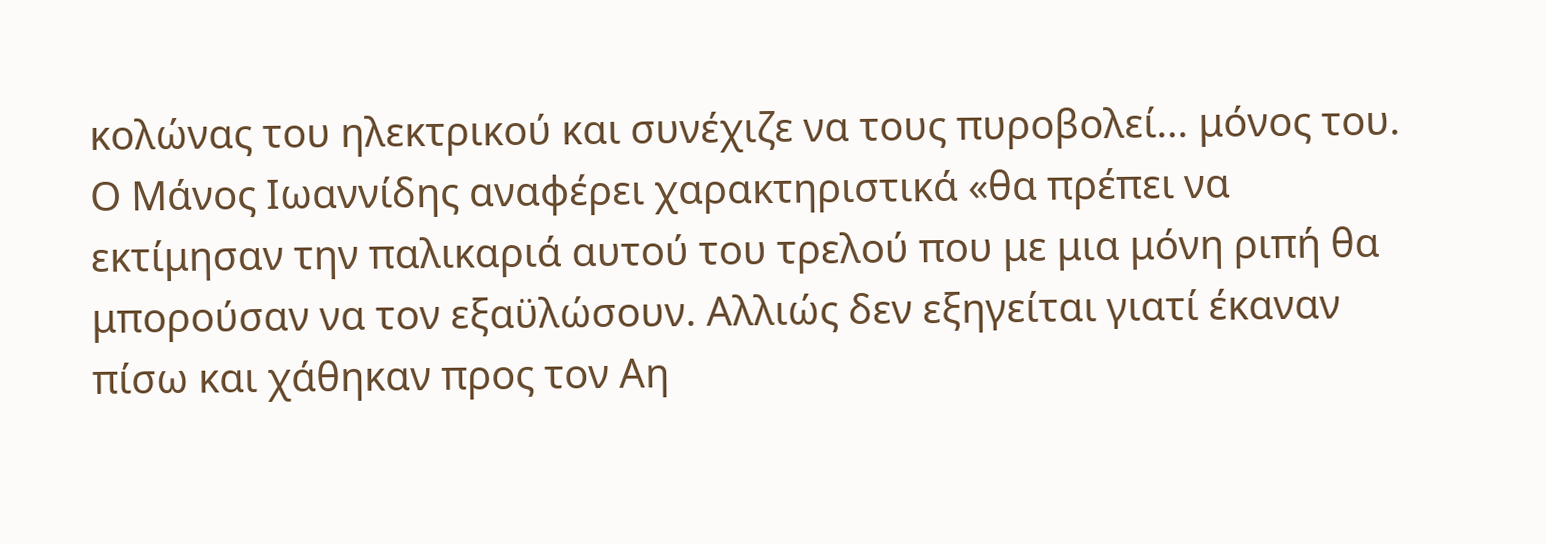κολώνας του ηλεκτρικού και συνέχιζε να τους πυροβολεί… μόνος του. Ο Μάνος Ιωαννίδης αναφέρει χαρακτηριστικά «θα πρέπει να εκτίμησαν την παλικαριά αυτού του τρελού που με μια μόνη ριπή θα μπορούσαν να τον εξαϋλώσουν. Αλλιώς δεν εξηγείται γιατί έκαναν πίσω και χάθηκαν προς τον Αη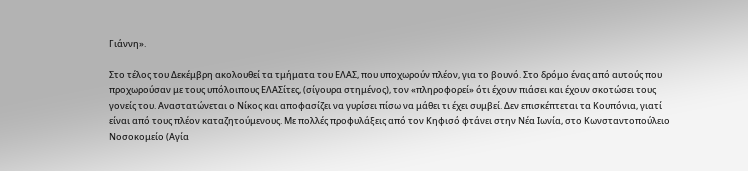Γιάννη».

Στο τέλος του Δεκέμβρη ακολουθεί τα τμήματα του ΕΛΑΣ, που υποχωρούν πλέον, για το βουνό. Στο δρόμο ένας από αυτούς που προχωρούσαν με τους υπόλοιπους ΕΛΑΣίτες, (σίγουρα στημένος), τον «πληροφορεί» ότι έχουν πιάσει και έχουν σκοτώσει τους γονείς του. Αναστατώνεται ο Νίκος και αποφασίζει να γυρίσει πίσω να μάθει τι έχει συμβεί. Δεν επισκέπτεται τα Κουπόνια, γιατί είναι από τους πλέον καταζητούμενους. Με πολλές προφυλάξεις από τον Κηφισό φτάνει στην Νέα Ιωνία, στο Κωνσταντοπούλειο Νοσοκομείο (Αγία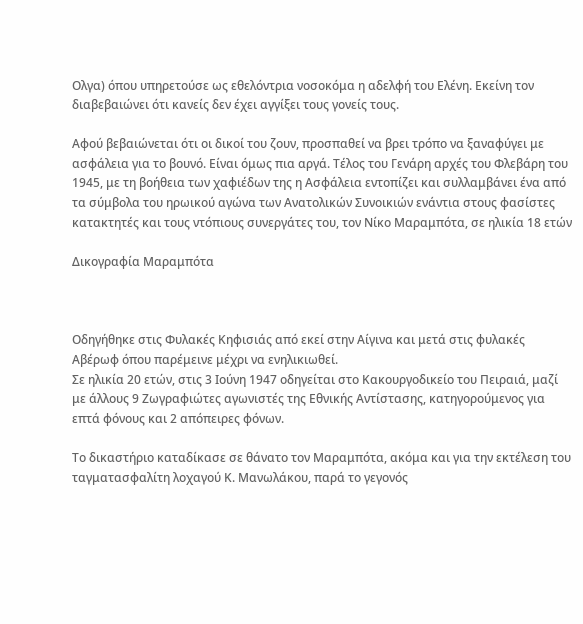Ολγα) όπου υπηρετούσε ως εθελόντρια νοσοκόμα η αδελφή του Ελένη. Εκείνη τον διαβεβαιώνει ότι κανείς δεν έχει αγγίξει τους γονείς τους.

Αφού βεβαιώνεται ότι οι δικοί του ζουν, προσπαθεί να βρει τρόπο να ξαναφύγει με ασφάλεια για το βουνό. Είναι όμως πια αργά. Τέλος του Γενάρη αρχές του Φλεβάρη του 1945, με τη βοήθεια των χαφιέδων της η Ασφάλεια εντοπίζει και συλλαμβάνει ένα από τα σύμβολα του ηρωικού αγώνα των Ανατολικών Συνοικιών ενάντια στους φασίστες κατακτητές και τους ντόπιους συνεργάτες του, τον Νίκο Μαραμπότα, σε ηλικία 18 ετών

Δικογραφία Μαραμπότα



Οδηγήθηκε στις Φυλακές Κηφισιάς από εκεί στην Αίγινα και μετά στις φυλακές Αβέρωφ όπου παρέμεινε μέχρι να ενηλικιωθεί.
Σε ηλικία 20 ετών, στις 3 Ιούνη 1947 οδηγείται στο Κακουργοδικείο του Πειραιά, μαζί με άλλους 9 Ζωγραφιώτες αγωνιστές της Εθνικής Αντίστασης, κατηγορούμενος για επτά φόνους και 2 απόπειρες φόνων.

Το δικαστήριο καταδίκασε σε θάνατο τον Μαραμπότα, ακόμα και για την εκτέλεση του ταγματασφαλίτη λοχαγού Κ. Μανωλάκου, παρά το γεγονός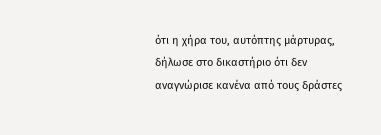ότι η χήρα του, αυτόπτης μάρτυρας, δήλωσε στο δικαστήριο ότι δεν αναγνώρισε κανένα από τους δράστες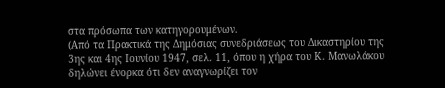στα πρόσωπα των κατηγορουμένων.
(Από τα Πρακτικά της Δημόσιας συνεδριάσεως του Δικαστηρίου της 3ης και 4ης Ιουνίου 1947, σελ. 11, όπου η χήρα του Κ. Μανωλάκου δηλώνει ένορκα ότι δεν αναγνωρίζει τον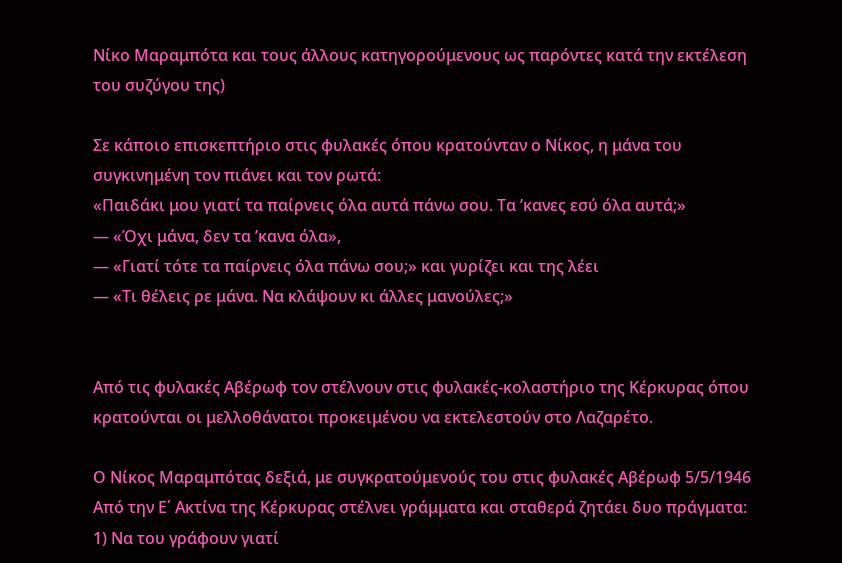Νίκο Μαραμπότα και τους άλλους κατηγορούμενους ως παρόντες κατά την εκτέλεση του συζύγου της)

Σε κάποιο επισκεπτήριο στις φυλακές όπου κρατούνταν ο Νίκος, η μάνα του συγκινημένη τον πιάνει και τον ρωτά:
«Παιδάκι μου γιατί τα παίρνεις όλα αυτά πάνω σου. Τα ’κανες εσύ όλα αυτά;»
— «Όχι μάνα, δεν τα ’κανα όλα»,
— «Γιατί τότε τα παίρνεις όλα πάνω σου;» και γυρίζει και της λέει
— «Τι θέλεις ρε μάνα. Να κλάψουν κι άλλες μανούλες;»


Από τις φυλακές Αβέρωφ τον στέλνουν στις φυλακές-κολαστήριο της Κέρκυρας όπου κρατούνται οι μελλοθάνατοι προκειμένου να εκτελεστούν στο Λαζαρέτο.

Ο Νίκος Μαραμπότας δεξιά, με συγκρατούμενούς του στις φυλακές Αβέρωφ 5/5/1946 Από την Ε΄ Ακτίνα της Κέρκυρας στέλνει γράμματα και σταθερά ζητάει δυο πράγματα:
1) Να του γράφουν γιατί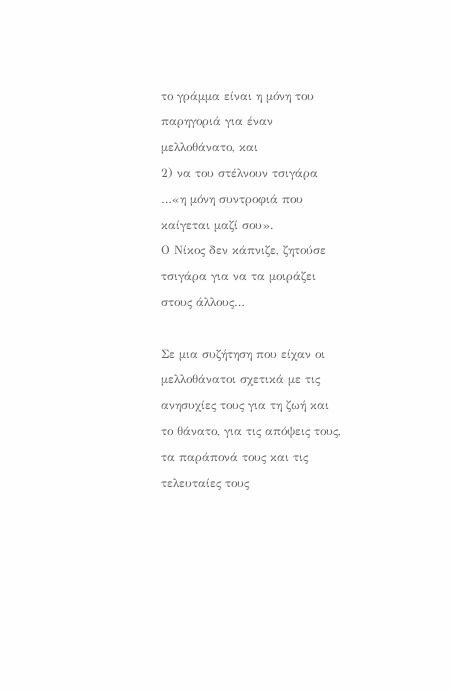το γράμμα είναι η μόνη του παρηγοριά για έναν μελλοθάνατο, και
2) να του στέλνουν τσιγάρα …«η μόνη συντροφιά που καίγεται μαζί σου».
Ο Νίκος δεν κάπνιζε, ζητούσε τσιγάρα για να τα μοιράζει στους άλλους…

Σε μια συζήτηση που είχαν οι μελλοθάνατοι σχετικά με τις ανησυχίες τους για τη ζωή και το θάνατο, για τις απόψεις τους, τα παράπονά τους και τις τελευταίες τους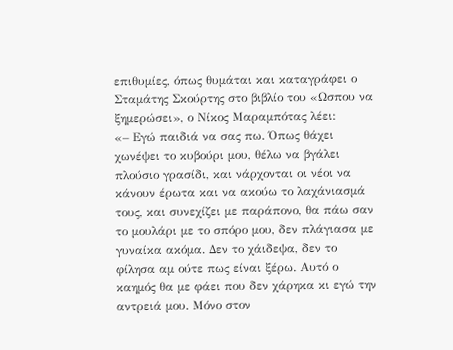επιθυμίες, όπως θυμάται και καταγράφει ο Σταμάτης Σκούρτης στο βιβλίο του «Ωσπου να ξημερώσει», ο Νίκος Μαραμπότας λέει:
«– Εγώ παιδιά να σας πω. Όπως θάχει χωνέψει το κυβούρι μου, θέλω να βγάλει πλούσιο γρασίδι, και νάρχονται οι νέοι να κάνουν έρωτα και να ακούω το λαχάνιασμά τους, και συνεχίζει με παράπονο, θα πάω σαν το μουλάρι με το σπόρο μου, δεν πλάγιασα με γυναίκα ακόμα. Δεν το χάιδεψα, δεν το φίλησα αμ ούτε πως είναι ξέρω. Αυτό ο καημός θα με φάει που δεν χάρηκα κι εγώ την αντρειά μου. Μόνο στον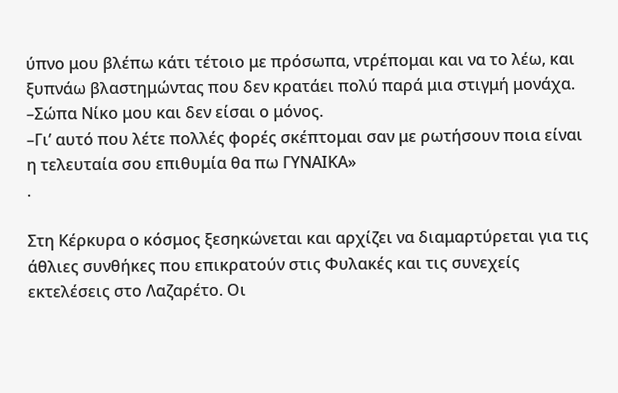ύπνο μου βλέπω κάτι τέτοιο με πρόσωπα, ντρέπομαι και να το λέω, και ξυπνάω βλαστημώντας που δεν κρατάει πολύ παρά μια στιγμή μονάχα.
–Σώπα Νίκο μου και δεν είσαι ο μόνος.
–Γι’ αυτό που λέτε πολλές φορές σκέπτομαι σαν με ρωτήσουν ποια είναι η τελευταία σου επιθυμία θα πω ΓΥΝΑΙΚΑ»
.

Στη Κέρκυρα ο κόσμος ξεσηκώνεται και αρχίζει να διαμαρτύρεται για τις άθλιες συνθήκες που επικρατούν στις Φυλακές και τις συνεχείς εκτελέσεις στο Λαζαρέτο. Οι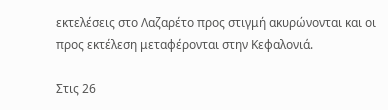εκτελέσεις στο Λαζαρέτο προς στιγμή ακυρώνονται και οι προς εκτέλεση μεταφέρονται στην Κεφαλονιά.

Στις 26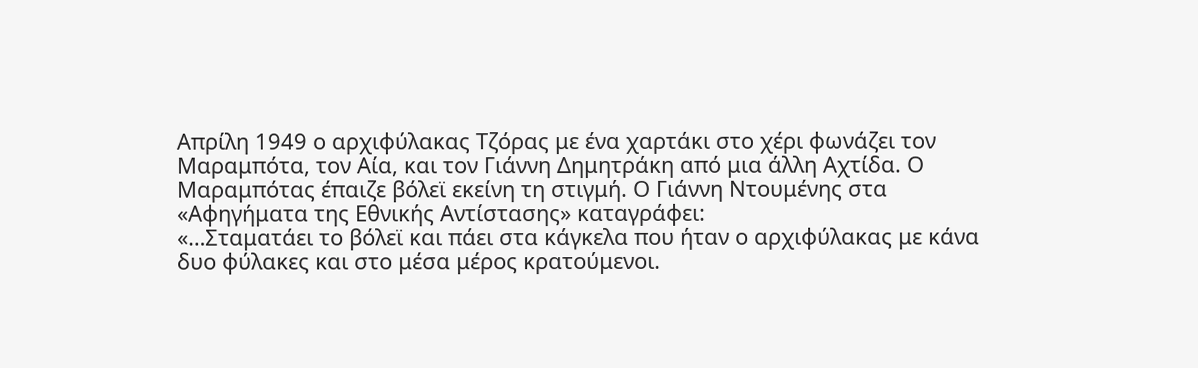Απρίλη 1949 ο αρχιφύλακας Τζόρας με ένα χαρτάκι στο χέρι φωνάζει τον Μαραμπότα, τον Αία, και τον Γιάννη Δημητράκη από μια άλλη Αχτίδα. Ο Μαραμπότας έπαιζε βόλεϊ εκείνη τη στιγμή. Ο Γιάννη Ντουμένης στα «Αφηγήματα της Εθνικής Αντίστασης» καταγράφει:
«…Σταματάει το βόλεϊ και πάει στα κάγκελα που ήταν ο αρχιφύλακας με κάνα δυο φύλακες και στο μέσα μέρος κρατούμενοι.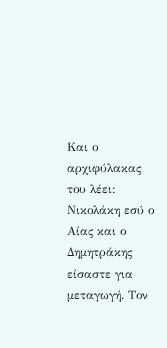Και ο αρχιφύλακας του λέει: Νικολάκη εσύ ο Αίας και ο Δημητράκης είσαστε για μεταγωγή. Τον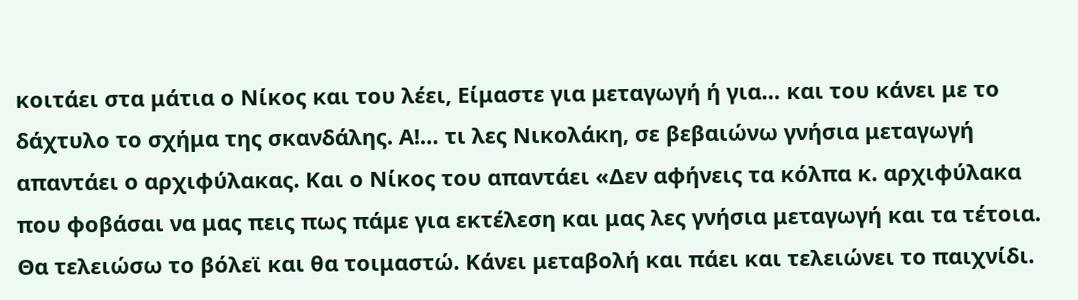κοιτάει στα μάτια ο Νίκος και του λέει, Είμαστε για μεταγωγή ή για… και του κάνει με το δάχτυλο το σχήμα της σκανδάλης. Α!… τι λες Νικολάκη, σε βεβαιώνω γνήσια μεταγωγή απαντάει ο αρχιφύλακας. Και ο Νίκος του απαντάει «Δεν αφήνεις τα κόλπα κ. αρχιφύλακα που φοβάσαι να μας πεις πως πάμε για εκτέλεση και μας λες γνήσια μεταγωγή και τα τέτοια. Θα τελειώσω το βόλεϊ και θα τοιμαστώ. Κάνει μεταβολή και πάει και τελειώνει το παιχνίδι.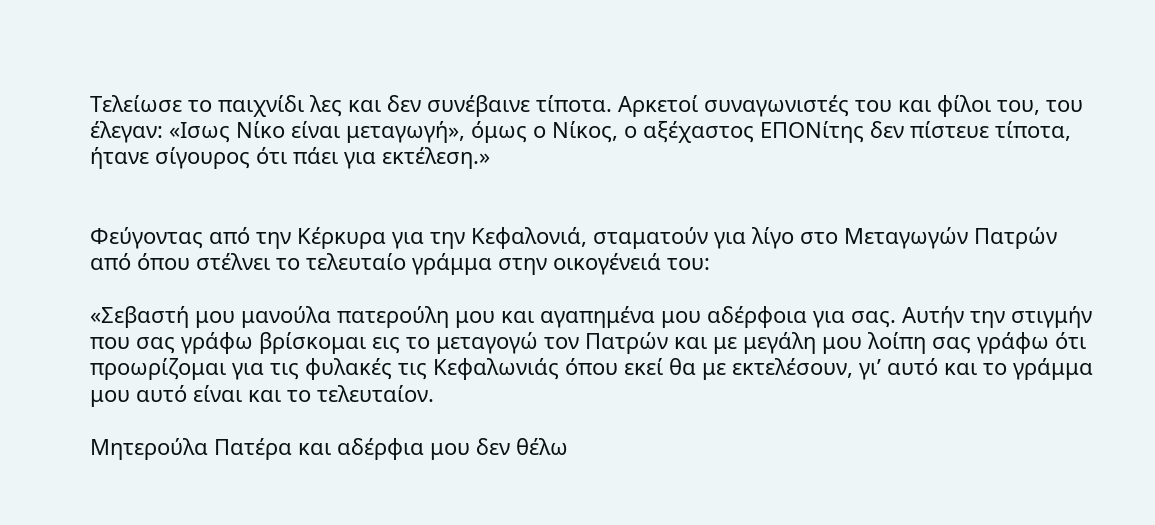Τελείωσε το παιχνίδι λες και δεν συνέβαινε τίποτα. Αρκετοί συναγωνιστές του και φίλοι του, του έλεγαν: «Ισως Νίκο είναι μεταγωγή», όμως ο Νίκος, ο αξέχαστος ΕΠΟΝίτης δεν πίστευε τίποτα, ήτανε σίγουρος ότι πάει για εκτέλεση.»


Φεύγοντας από την Κέρκυρα για την Κεφαλονιά, σταματούν για λίγο στο Μεταγωγών Πατρών από όπου στέλνει το τελευταίο γράμμα στην οικογένειά του:

«Σεβαστή μου μανούλα πατερούλη μου και αγαπημένα μου αδέρφοια για σας. Αυτήν την στιγμήν που σας γράφω βρίσκομαι εις το μεταγογώ τον Πατρών και με μεγάλη μου λοίπη σας γράφω ότι προωρίζομαι για τις φυλακές τις Κεφαλωνιάς όπου εκεί θα με εκτελέσουν, γι’ αυτό και το γράμμα μου αυτό είναι και το τελευταίον.

Μητερούλα Πατέρα και αδέρφια μου δεν θέλω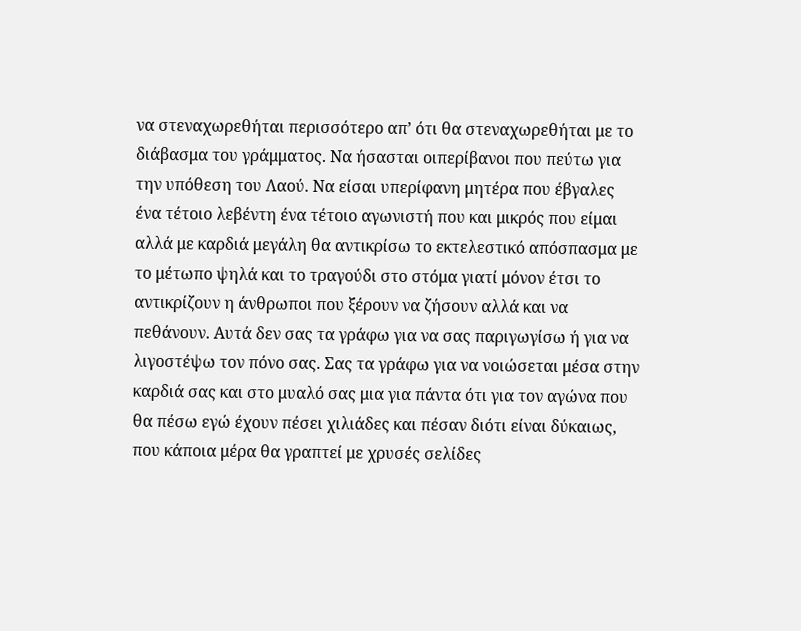να στεναχωρεθήται περισσότερο απ’ ότι θα στεναχωρεθήται με το διάβασμα του γράμματος. Να ήσασται οιπερίβανοι που πεύτω για την υπόθεση του Λαού. Να είσαι υπερίφανη μητέρα που έβγαλες ένα τέτοιο λεβέντη ένα τέτοιο αγωνιστή που και μικρός που είμαι αλλά με καρδιά μεγάλη θα αντικρίσω το εκτελεστικό απόσπασμα με το μέτωπο ψηλά και το τραγούδι στο στόμα γιατί μόνον έτσι το αντικρίζουν η άνθρωποι που ξέρουν να ζήσουν αλλά και να πεθάνουν. Αυτά δεν σας τα γράφω για να σας παριγωγίσω ή για να λιγοστέψω τον πόνο σας. Σας τα γράφω για να νοιώσεται μέσα στην καρδιά σας και στο μυαλό σας μια για πάντα ότι για τον αγώνα που θα πέσω εγώ έχουν πέσει χιλιάδες και πέσαν διότι είναι δύκαιως, που κάποια μέρα θα γραπτεί με χρυσές σελίδες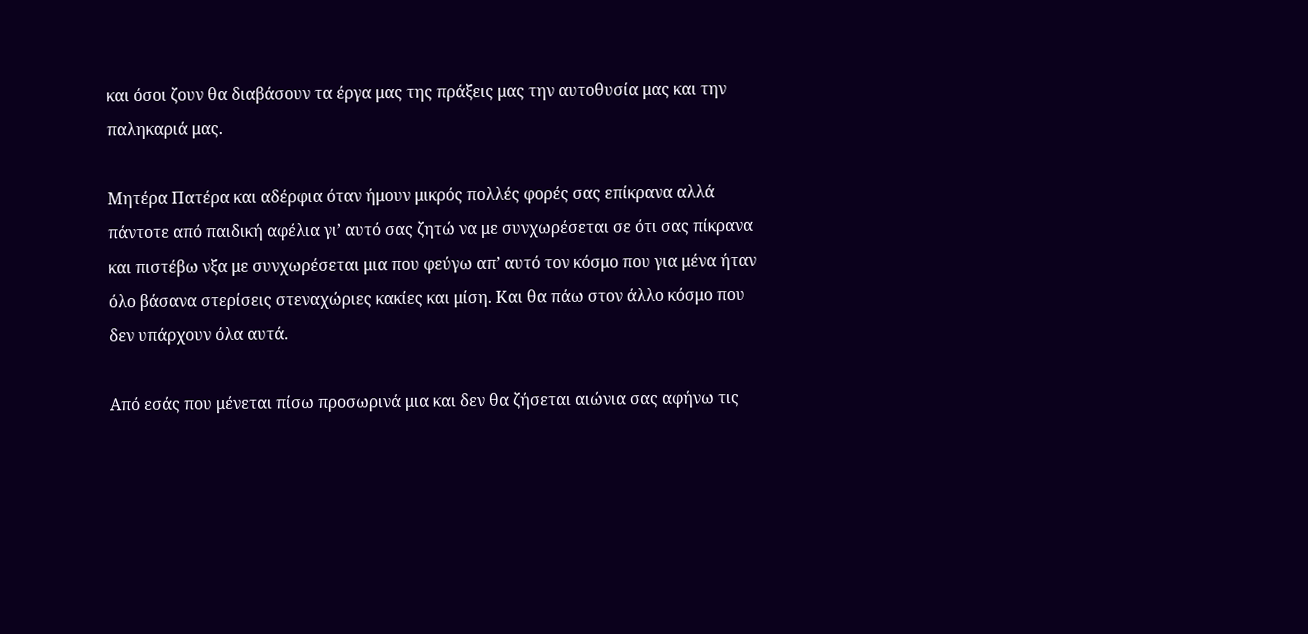και όσοι ζουν θα διαβάσουν τα έργα μας της πράξεις μας την αυτοθυσία μας και την παληκαριά μας.

Μητέρα Πατέρα και αδέρφια όταν ήμουν μικρός πολλές φορές σας επίκρανα αλλά πάντοτε από παιδική αφέλια γι’ αυτό σας ζητώ να με συνχωρέσεται σε ότι σας πίκρανα και πιστέβω νξα με συνχωρέσεται μια που φεύγω απ’ αυτό τον κόσμο που για μένα ήταν όλο βάσανα στερίσεις στεναχώριες κακίες και μίση. Και θα πάω στον άλλο κόσμο που δεν υπάρχουν όλα αυτά.

Από εσάς που μένεται πίσω προσωρινά μια και δεν θα ζήσεται αιώνια σας αφήνω τις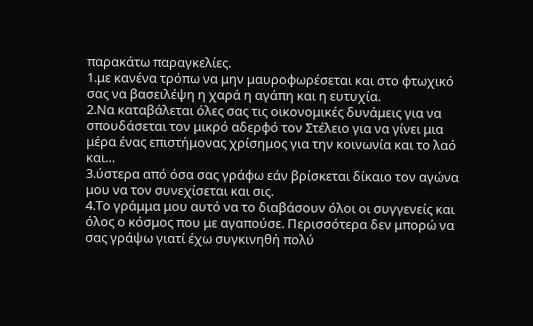παρακάτω παραγκελίες.
1.με κανένα τρόπω να μην μαυροφωρέσεται και στο φτωχικό σας να βασειλέψη η χαρά η αγάπη και η ευτυχία.
2.Να καταβάλεται όλες σας τις οικονομικές δυνάμεις για να σπουδάσεται τον μικρό αδερφό τον Στέλειο για να γίνει μια μέρα ένας επιστήμονας χρίσημος για την κοινωνία και το λαό και…
3.ύστερα από όσα σας γράφω εάν βρίσκεται δίκαιο τον αγώνα μου να τον συνεχίσεται και σις.
4.Το γράμμα μου αυτό να το διαβάσουν όλοι οι συγγενείς και όλος ο κόσμος που με αγαπούσε. Περισσότερα δεν μπορώ να σας γράψω γιατί έχω συγκινηθή πολύ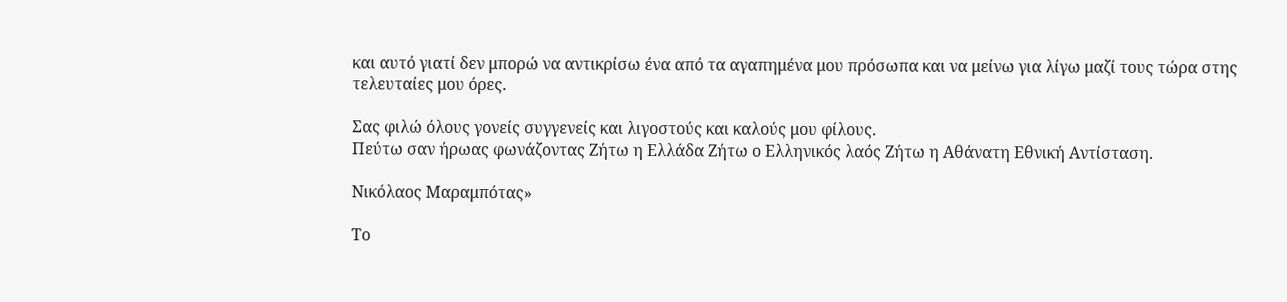και αυτό γιατί δεν μπορώ να αντικρίσω ένα από τα αγαπημένα μου πρόσωπα και να μείνω για λίγω μαζί τους τώρα στης τελευταίες μου όρες.

Σας φιλώ όλους γονείς συγγενείς και λιγοστούς και καλούς μου φίλους.
Πεύτω σαν ήρωας φωνάζοντας Ζήτω η Ελλάδα Ζήτω ο Ελληνικός λαός Ζήτω η Αθάνατη Εθνική Αντίσταση.

Νικόλαος Μαραμπότας»

Το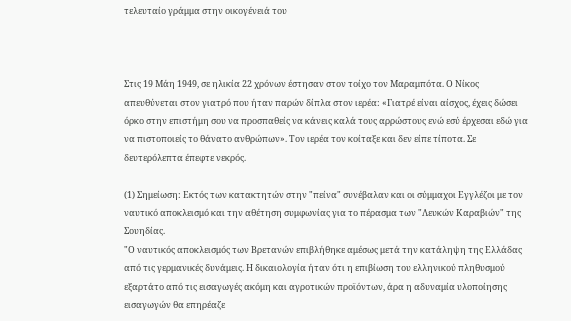τελευταίο γράμμα στην οικογένειά του



Στις 19 Μάη 1949, σε ηλικία 22 χρόνων έστησαν στον τοίχο τον Μαραμπότα. Ο Νίκος απευθύνεται στον γιατρό που ήταν παρών δίπλα στον ιερέα: «Γιατρέ είναι αίσχος, έχεις δώσει όρκο στην επιστήμη σου να προσπαθείς να κάνεις καλά τους αρρώστους ενώ εσύ έρχεσαι εδώ για να πιστοποιείς το θάνατο ανθρώπων». Τον ιερέα τον κοίταξε και δεν είπε τίποτα. Σε δευτερόλεπτα έπεφτε νεκρός.

(1) Σημείωση: Εκτός των κατακτητών στην "πείνα" συνέβαλαν και οι σύμμαχοι Εγγλέζοι με τον ναυτικό αποκλεισμό και την αθέτηση συμφωνίας για το πέρασμα των "Λευκών Καραβιών" της Σουηδίας.
"Ο ναυτικός αποκλεισμός των Βρετανών επιβλήθηκε αμέσως μετά την κατάληψη της Ελλάδας από τις γερμανικές δυνάμεις. Η δικαιολογία ήταν ότι η επιβίωση του ελληνικού πληθυσμού εξαρτάτο από τις εισαγωγές ακόμη και αγροτικών προϊόντων, άρα η αδυναμία υλοποίησης εισαγωγών θα επηρέαζε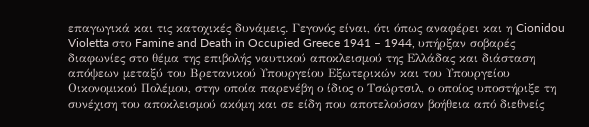επαγωγικά και τις κατοχικές δυνάμεις. Γεγονός είναι, ότι όπως αναφέρει και η Cionidou Violetta στο Famine and Death in Occupied Greece 1941 – 1944, υπήρξαν σοβαρές διαφωνίες στο θέμα της επιβολής ναυτικού αποκλεισμού της Ελλάδας και διάσταση απόψεων μεταξύ του Βρετανικού Υπουργείου Εξωτερικών και του Υπουργείου Οικονομικού Πολέμου, στην οποία παρενέβη ο ίδιος ο Τσώρτσιλ, ο οποίος υποστήριξε τη συνέχιση του αποκλεισμού ακόμη και σε είδη που αποτελούσαν βοήθεια από διεθνείς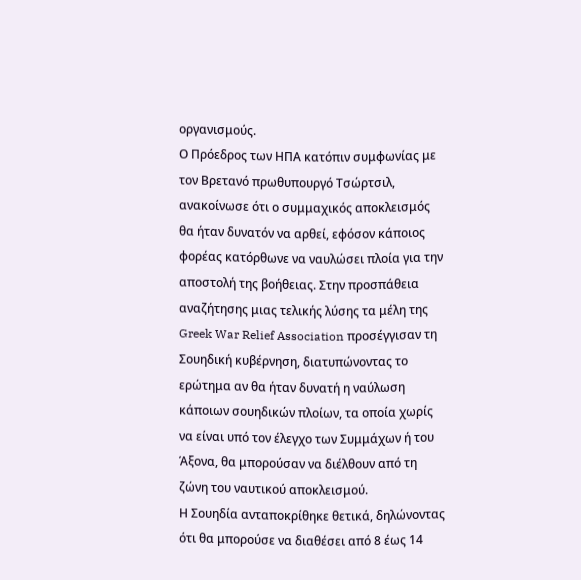οργανισμούς.
Ο Πρόεδρος των ΗΠΑ κατόπιν συμφωνίας με τον Βρετανό πρωθυπουργό Τσώρτσιλ, ανακοίνωσε ότι ο συμμαχικός αποκλεισμός θα ήταν δυνατόν να αρθεί, εφόσον κάποιος φορέας κατόρθωνε να ναυλώσει πλοία για την αποστολή της βοήθειας. Στην προσπάθεια αναζήτησης μιας τελικής λύσης τα μέλη της Greek War Relief Association προσέγγισαν τη Σουηδική κυβέρνηση, διατυπώνοντας το ερώτημα αν θα ήταν δυνατή η ναύλωση κάποιων σουηδικών πλοίων, τα οποία χωρίς να είναι υπό τον έλεγχο των Συμμάχων ή του Άξονα, θα μπορούσαν να διέλθουν από τη ζώνη του ναυτικού αποκλεισμού.
Η Σουηδία ανταποκρίθηκε θετικά, δηλώνοντας ότι θα μπορούσε να διαθέσει από 8 έως 14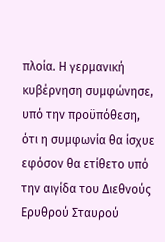πλοία. Η γερμανική κυβέρνηση συμφώνησε, υπό την προϋπόθεση, ότι η συμφωνία θα ίσχυε εφόσον θα ετίθετο υπό την αιγίδα του Διεθνούς Ερυθρού Σταυρού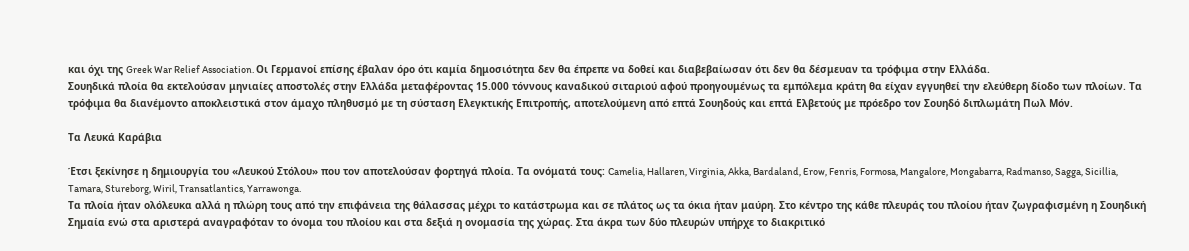και όχι της Greek War Relief Association. Οι Γερμανοί επίσης έβαλαν όρο ότι καμία δημοσιότητα δεν θα έπρεπε να δοθεί και διαβεβαίωσαν ότι δεν θα δέσμευαν τα τρόφιμα στην Ελλάδα.
Σουηδικά πλοία θα εκτελούσαν μηνιαίες αποστολές στην Ελλάδα μεταφέροντας 15.000 τόννους καναδικού σιταριού αφού προηγουμένως τα εμπόλεμα κράτη θα είχαν εγγυηθεί την ελεύθερη δίοδο των πλοίων. Τα τρόφιμα θα διανέμοντο αποκλειστικά στον άμαχο πληθυσμό με τη σύσταση Ελεγκτικής Επιτροπής, αποτελούμενη από επτά Σουηδούς και επτά Ελβετούς με πρόεδρο τον Σουηδό διπλωμάτη Πωλ Μόν.

Τα Λευκά Καράβια

Έτσι ξεκίνησε η δημιουργία του «Λευκού Στόλου» που τον αποτελούσαν φορτηγά πλοία. Τα ονόματά τους: Camelia, Hallaren, Virginia, Akka, Bardaland, Erow, Fenris, Formosa, Mangalore, Mongabarra, Radmanso, Sagga, Sicillia, Tamara, Stureborg, Wiril, Transatlantics, Yarrawonga.
Τα πλοία ήταν ολόλευκα αλλά η πλώρη τους από την επιφάνεια της θάλασσας μέχρι το κατάστρωμα και σε πλάτος ως τα όκια ήταν μαύρη. Στο κέντρο της κάθε πλευράς του πλοίου ήταν ζωγραφισμένη η Σουηδική Σημαία ενώ στα αριστερά αναγραφόταν το όνομα του πλοίου και στα δεξιά η ονομασία της χώρας. Στα άκρα των δύο πλευρών υπήρχε το διακριτικό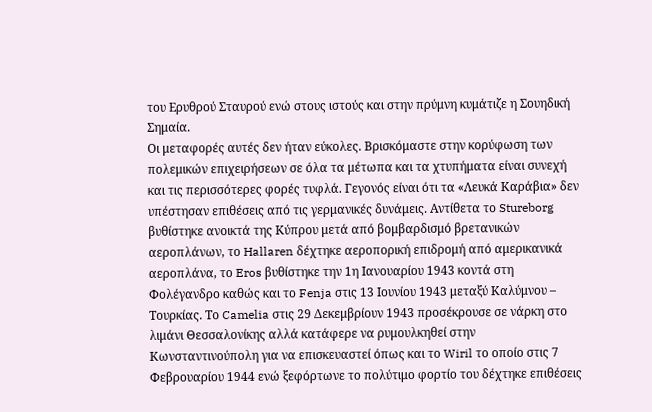του Ερυθρού Σταυρού ενώ στους ιστούς και στην πρύμνη κυμάτιζε η Σουηδική Σημαία.
Οι μεταφορές αυτές δεν ήταν εύκολες. Βρισκόμαστε στην κορύφωση των πολεμικών επιχειρήσεων σε όλα τα μέτωπα και τα χτυπήματα είναι συνεχή και τις περισσότερες φορές τυφλά. Γεγονός είναι ότι τα «Λευκά Καράβια» δεν υπέστησαν επιθέσεις από τις γερμανικές δυνάμεις. Αντίθετα το Stureborg βυθίστηκε ανοικτά της Κύπρου μετά από βομβαρδισμό βρετανικών αεροπλάνων, το Hallaren δέχτηκε αεροπορική επιδρομή από αμερικανικά αεροπλάνα, το Eros βυθίστηκε την 1η Ιανουαρίου 1943 κοντά στη Φολέγανδρο καθώς και το Fenja στις 13 Ιουνίου 1943 μεταξύ Καλύμνου – Τουρκίας. Το Camelia στις 29 Δεκεμβρίουν 1943 προσέκρουσε σε νάρκη στο λιμάνι Θεσσαλονίκης αλλά κατάφερε να ρυμουλκηθεί στην Κωνσταντινούπολη για να επισκευαστεί όπως και το Wiril το οποίο στις 7 Φεβρουαρίου 1944 ενώ ξεφόρτωνε το πολύτιμο φορτίο του δέχτηκε επιθέσεις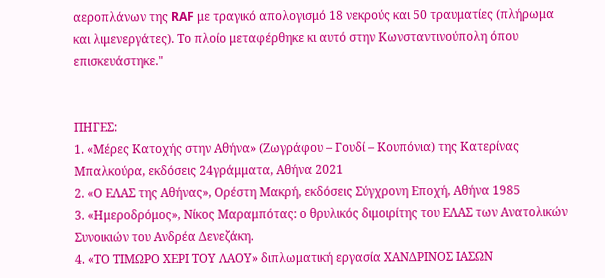αεροπλάνων της RAF με τραγικό απολογισμό 18 νεκρούς και 50 τραυματίες (πλήρωμα και λιμενεργάτες). Το πλοίο μεταφέρθηκε κι αυτό στην Κωνσταντινούπολη όπου επισκευάστηκε."


ΠΗΓΕΣ:
1. «Μέρες Κατοχής στην Αθήνα» (Ζωγράφου – Γουδί – Κουπόνια) της Κατερίνας Μπαλκούρα, εκδόσεις 24γράμματα, Αθήνα 2021
2. «Ο ΕΛΑΣ της Αθήνας», Ορέστη Μακρή, εκδόσεις Σύγχρονη Εποχή, Αθήνα 1985
3. «Ημεροδρόμος», Νίκος Μαραμπότας: ο θρυλικός διμοιρίτης του ΕΛΑΣ των Ανατολικών Συνοικιών του Ανδρέα Δενεζάκη.
4. «ΤΟ ΤΙΜΩΡΟ ΧΕΡΙ ΤΟΥ ΛΑΟΥ» διπλωματική εργασία ΧΑΝΔΡΙΝΟΣ ΙΑΣΩΝ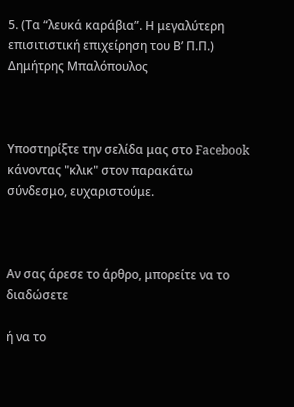5. (Τα “λευκά καράβια”. Η μεγαλύτερη επισιτιστική επιχείρηση του Β’ Π.Π.) Δημήτρης Μπαλόπουλος



Υποστηρίξτε την σελίδα μας στο Facebook
κάνοντας "κλικ" στον παρακάτω σύνδεσμο, ευχαριστούμε.



Αν σας άρεσε το άρθρο, μπορείτε να το διαδώσετε

ή να το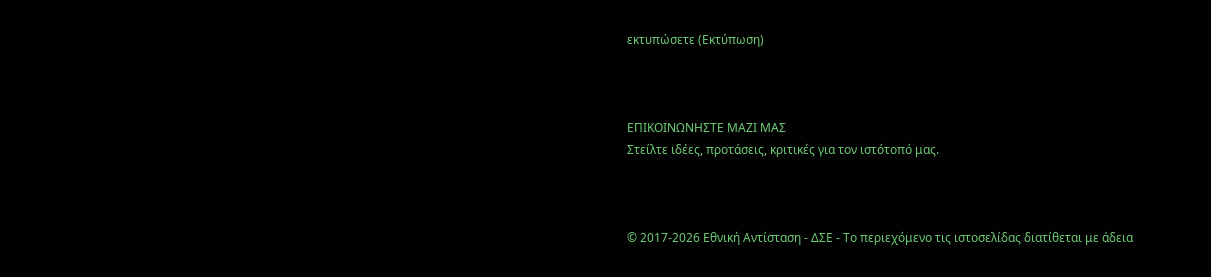εκτυπώσετε (Εκτύπωση)



ΕΠΙΚΟΙΝΩΝΗΣΤΕ ΜΑΖΙ ΜΑΣ
Στείλτε ιδέες, προτάσεις, κριτικές για τον ιστότοπό μας.



© 2017-2026 Εθνική Αντίσταση - ΔΣΕ - Το περιεχόμενο τις ιστοσελίδας διατίθεται με άδεια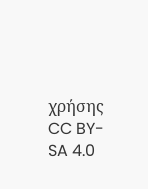χρήσης CC BY-SA 4.0